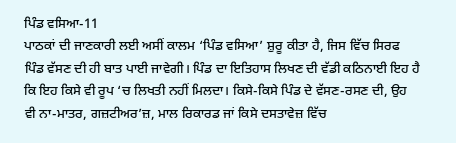ਪਿੰਡ ਵਸਿਆ-11
ਪਾਠਕਾਂ ਦੀ ਜਾਣਕਾਰੀ ਲਈ ਅਸੀਂ ਕਾਲਮ ‘ਪਿੰਡ ਵਸਿਆ’ ਸ਼ੁਰੂ ਕੀਤਾ ਹੈ, ਜਿਸ ਵਿੱਚ ਸਿਰਫ ਪਿੰਡ ਵੱਸਣ ਦੀ ਹੀ ਬਾਤ ਪਾਈ ਜਾਵੇਗੀ। ਪਿੰਡ ਦਾ ਇਤਿਹਾਸ ਲਿਖਣ ਦੀ ਵੱਡੀ ਕਠਿਨਾਈ ਇਹ ਹੈ ਕਿ ਇਹ ਕਿਸੇ ਵੀ ਰੂਪ ‘ਚ ਲਿਖਤੀ ਨਹੀਂ ਮਿਲਦਾ। ਕਿਸੇ-ਕਿਸੇ ਪਿੰਡ ਦੇ ਵੱਸਣ-ਰਸਣ ਦੀ, ਉਹ ਵੀ ਨਾ-ਮਾਤਰ, ਗਜ਼ਟੀਅਰ’ਜ਼, ਮਾਲ ਰਿਕਾਰਡ ਜਾਂ ਕਿਸੇ ਦਸਤਾਵੇਜ਼ ਵਿੱਚ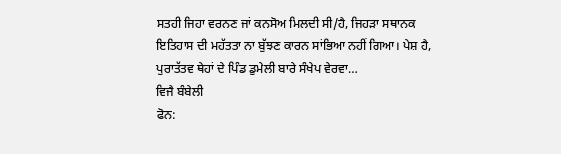ਸਤਹੀ ਜਿਹਾ ਵਰਨਣ ਜਾਂ ਕਨਸੋਅ ਮਿਲਦੀ ਸੀ/ਹੈ, ਜਿਹੜਾ ਸਥਾਨਕ ਇਤਿਹਾਸ ਦੀ ਮਹੱਤਤਾ ਨਾ ਬੁੱਝਣ ਕਾਰਨ ਸਾਂਭਿਆ ਨਹੀਂ ਗਿਆ। ਪੇਸ਼ ਹੈ, ਪੁਰਾਤੱਤਵ ਥੇਹਾਂ ਦੇ ਪਿੰਡ ਡੁਮੇਲੀ ਬਾਰੇ ਸੰਖੇਪ ਵੇਰਵਾ…
ਵਿਜੈ ਬੰਬੇਲੀ
ਫੋਨ: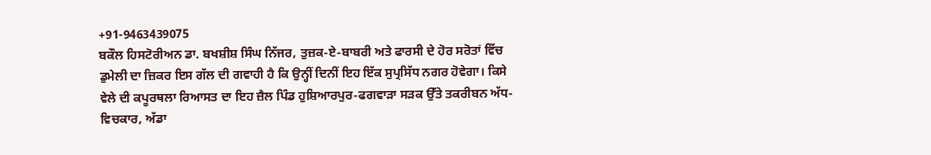+91-9463439075
ਬਕੌਲ ਹਿਸਟੋਰੀਅਨ ਡਾ. ਬਖਸ਼ੀਸ਼ ਸਿੰਘ ਨਿੱਜਰ, ਤੁਜ਼ਕ-ਏ-ਬਾਬਰੀ ਅਤੇ ਫਾਰਸੀ ਦੇ ਹੋਰ ਸਰੋਤਾਂ ਵਿੱਚ ਡੁਮੇਲੀ ਦਾ ਜ਼ਿਕਰ ਇਸ ਗੱਲ ਦੀ ਗਵਾਹੀ ਹੈ ਕਿ ਉਨ੍ਹੀਂ ਦਿਨੀਂ ਇਹ ਇੱਕ ਸੁਪ੍ਰਸਿੱਧ ਨਗਰ ਹੋਵੇਗਾ। ਕਿਸੇ ਵੇਲੇ ਦੀ ਕਪੂਰਥਲਾ ਰਿਆਸਤ ਦਾ ਇਹ ਜ਼ੈਲ ਪਿੰਡ ਹੁਸ਼ਿਆਰਪੁਰ-ਫਗਵਾੜਾ ਸੜਕ ਉੱਤੇ ਤਕਰੀਬਨ ਅੱਧ-ਵਿਚਕਾਰ, ਅੱਡਾ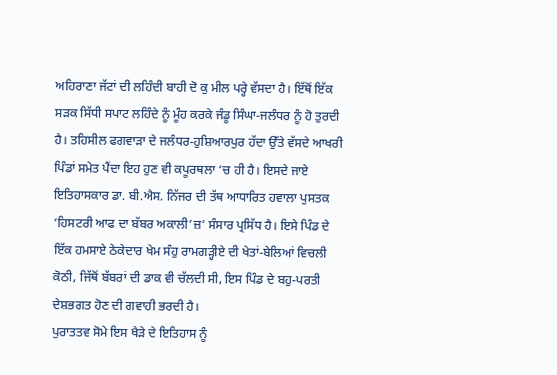ਅਹਿਰਾਣਾ ਜੱਟਾਂ ਦੀ ਲਹਿੰਦੀ ਬਾਹੀ ਦੋ ਕੁ ਮੀਲ ਪਰ੍ਹੇ ਵੱਸਦਾ ਹੈ। ਇੱਥੋਂ ਇੱਕ ਸੜਕ ਸਿੱਧੀ ਸਪਾਟ ਲਹਿੰਦੇ ਨੂੰ ਮੂੰਹ ਕਰਕੇ ਜੰਡੂ ਸਿੰਘਾ-ਜਲੰਧਰ ਨੂੰ ਹੋ ਤੁਰਦੀ ਹੈ। ਤਹਿਸੀਲ ਫਗਵਾੜਾ ਦੇ ਜਲੰਧਰ-ਹੁਸ਼ਿਆਰਪੁਰ ਹੱਦਾ ਉੱਤੇ ਵੱਸਦੇ ਆਖਰੀ ਪਿੰਡਾਂ ਸਮੇਤ ਪੈਂਦਾ ਇਹ ਹੁਣ ਵੀ ਕਪੂਰਥਲਾ ‘ਚ ਹੀ ਹੈ। ਇਸਦੇ ਜਾਏ ਇਤਿਹਾਸਕਾਰ ਡਾ. ਬੀ.ਐਸ. ਨਿੱਜਰ ਦੀ ਤੱਥ ਆਧਾਰਿਤ ਹਵਾਲਾ ਪੁਸਤਕ ‘ਹਿਸਟਰੀ ਆਫ ਦਾ ਬੱਬਰ ਅਕਾਲੀ’ਜ਼’ ਸੰਸਾਰ ਪ੍ਰਸਿੱਧ ਹੈ। ਇਸੇ ਪਿੰਡ ਦੇ ਇੱਕ ਹਮਸਾਏ ਠੇਕੇਦਾਰ ਖੇਮ ਸੰਹੁ ਰਾਮਗੜ੍ਹੀਏ ਦੀ ਖੇਤਾਂ-ਬੇਲਿਆਂ ਵਿਚਲੀ ਕੋਠੀ, ਜਿੱਥੋਂ ਬੱਬਰਾਂ ਦੀ ਡਾਕ ਵੀ ਚੱਲਦੀ ਸੀ, ਇਸ ਪਿੰਡ ਦੇ ਬਹੁ-ਪਰਤੀ ਦੇਸ਼ਭਗਤ ਹੋਣ ਦੀ ਗਵਾਹੀ ਭਰਦੀ ਹੈ।
ਪੁਰਾਤਤਵ ਸੋਮੇ ਇਸ ਖੈੜੇ ਦੇ ਇਤਿਹਾਸ ਨੂੰ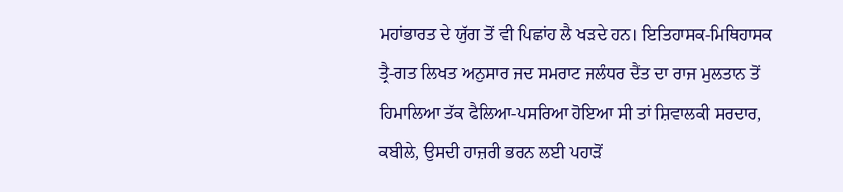ਮਹਾਂਭਾਰਤ ਦੇ ਯੁੱਗ ਤੋਂ ਵੀ ਪਿਛਾਂਹ ਲੈ ਖੜਦੇ ਹਨ। ਇਤਿਹਾਸਕ-ਮਿਥਿਹਾਸਕ ਤ੍ਰੈ-ਗਤ ਲਿਖਤ ਅਨੁਸਾਰ ਜਦ ਸਮਰਾਟ ਜਲੰਧਰ ਦੈਂਤ ਦਾ ਰਾਜ ਮੁਲਤਾਨ ਤੋਂ ਹਿਮਾਲਿਆ ਤੱਕ ਫੈਲਿਆ-ਪਸਰਿਆ ਹੋਇਆ ਸੀ ਤਾਂ ਸ਼ਿਵਾਲਕੀ ਸਰਦਾਰ, ਕਬੀਲੇ, ਉਸਦੀ ਹਾਜ਼ਰੀ ਭਰਨ ਲਈ ਪਹਾੜੋਂ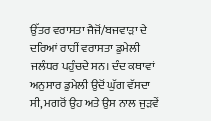ਉੱਤਰ ਵਰਾਸਤਾ ਜੈਜੋਂ/ਬਜਵਾੜਾ ਦੇ ਦਰਿਆਂ ਰਾਹੀਂ ਵਰਾਸਤਾ ਡੁਮੇਲੀ ਜਲੰਧਰ ਪਹੁੰਚਦੇ ਸਨ। ਦੰਦ ਕਥਾਵਾਂ ਅਨੁਸਾਰ ਡੁਮੇਲੀ ਉਦੋਂ ਘੁੱਗ ਵੱਸਦਾ ਸੀ, ਮਗਰੋਂ ਉਹ ਅਤੇ ਉਸ ਨਾਲ ਜੁੜਵੇਂ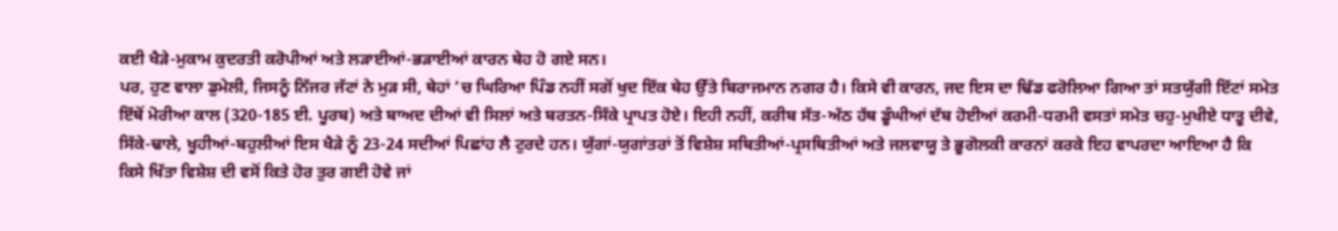ਕਈ ਖੈੜੇ-ਮੁਕਾਮ ਕੁਦਰਤੀ ਕਰੋਪੀਆਂ ਅਤੇ ਲੜਾਈਆਂ-ਭੜਾਈਆਂ ਕਾਰਨ ਥੇਹ ਹੋ ਗਏ ਸਨ।
ਪਰ, ਹੁਣ ਵਾਲਾ ਡੁਮੇਲੀ, ਜਿਸਨੂੰ ਨਿੱਜਰ ਜੱਟਾਂ ਨੇ ਮੁੜ ਸੀ, ਥੇਹਾਂ ‘ਚ ਘਿਰਿਆ ਪਿੰਡ ਨਹੀਂ ਸਗੋਂ ਖੁਦ ਇੱਕ ਥੇਹ ਉੱਤੇ ਬਿਰਾਜਮਾਨ ਨਗਰ ਹੈ। ਕਿਸੇ ਵੀ ਕਾਰਨ, ਜਦ ਇਸ ਦਾ ਢਿੱਡ ਫਰੋਲਿਆ ਗਿਆ ਤਾਂ ਸਤਯੁੱਗੀ ਇੱਟਾਂ ਸਮੇਤ ਇੱਥੋਂ ਮੋਰੀਆ ਕਾਲ (320-185 ਈ. ਪੂਰਬ) ਅਤੇ ਬਾਅਦ ਦੀਆਂ ਵੀ ਸਿਲਾਂ ਅਤੇ ਬਰਤਨ-ਸਿੱਕੇ ਪ੍ਰਾਪਤ ਹੋਏ। ਇਹੀ ਨਹੀਂ, ਕਰੀਬ ਸੱਤ-ਅੱਠ ਹੱਥ ਡੂੰਘੀਆਂ ਦੱਬ ਹੋਈਆਂ ਕਰਮੀ-ਧਰਮੀ ਵਸਤਾਂ ਸਮੇਤ ਚਹੁ-ਮੁਖੀਏ ਧਾਤੂ ਦੀਵੇ, ਸਿੱਕੇ-ਢਾਲੇ, ਖੂਹੀਆਂ-ਬਹੁਲੀਆਂ ਇਸ ਖੈੜੇ ਨੂੰ 23-24 ਸਦੀਆਂ ਪਿਛਾਂਹ ਲੈ ਟੁਰਦੇ ਹਨ। ਯੁੱਗਾਂ-ਯੁਗਾਂਤਰਾਂ ਤੋਂ ਵਿਸ਼ੇਸ਼ ਸਥਿਤੀਆਂ-ਪ੍ਰਸਥਿਤੀਆਂ ਅਤੇ ਜਲਵਾਯੂ ਤੇ ਭੂਗੋਲਕੀ ਕਾਰਨਾਂ ਕਰਕੇ ਇਹ ਵਾਪਰਦਾ ਆਇਆ ਹੈ ਕਿ ਕਿਸੇ ਖਿੱਤਾ ਵਿਸ਼ੇਸ਼ ਦੀ ਵਸੋਂ ਕਿਤੇ ਹੋਰ ਤੁਰ ਗਈ ਹੋਵੇ ਜਾਂ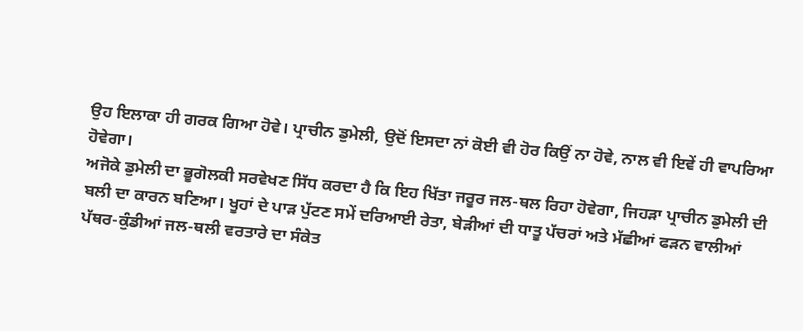ਉਹ ਇਲਾਕਾ ਹੀ ਗਰਕ ਗਿਆ ਹੋਵੇ। ਪ੍ਰਾਚੀਨ ਡੁਮੇਲੀ, ਉਦੋਂ ਇਸਦਾ ਨਾਂ ਕੋਈ ਵੀ ਹੋਰ ਕਿਉਂ ਨਾ ਹੋਵੇ, ਨਾਲ ਵੀ ਇਵੇਂ ਹੀ ਵਾਪਰਿਆ ਹੋਵੇਗਾ।
ਅਜੋਕੇ ਡੁਮੇਲੀ ਦਾ ਭੂਗੋਲਕੀ ਸਰਵੇਖਣ ਸਿੱਧ ਕਰਦਾ ਹੈ ਕਿ ਇਹ ਖਿੱਤਾ ਜਰੂਰ ਜਲ-ਥਲ ਰਿਹਾ ਹੋਵੇਗਾ, ਜਿਹੜਾ ਪ੍ਰਾਚੀਨ ਡੁਮੇਲੀ ਦੀ ਬਲੀ ਦਾ ਕਾਰਨ ਬਣਿਆ। ਖੂਹਾਂ ਦੇ ਪਾੜ ਪੁੱਟਣ ਸਮੇਂ ਦਰਿਆਈ ਰੇਤਾ, ਬੇੜੀਆਂ ਦੀ ਧਾਤੂ ਪੱਚਰਾਂ ਅਤੇ ਮੱਛੀਆਂ ਫੜਨ ਵਾਲੀਆਂ ਪੱਥਰ-ਕੁੰਡੀਆਂ ਜਲ-ਥਲੀ ਵਰਤਾਰੇ ਦਾ ਸੰਕੇਤ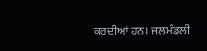ਕਰਦੀਆਂ ਹਨ। ਜਲਮੰਡਲੀ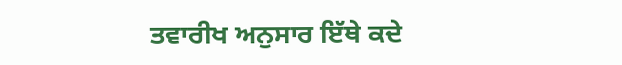ਤਵਾਰੀਖ ਅਨੁਸਾਰ ਇੱਥੇ ਕਦੇ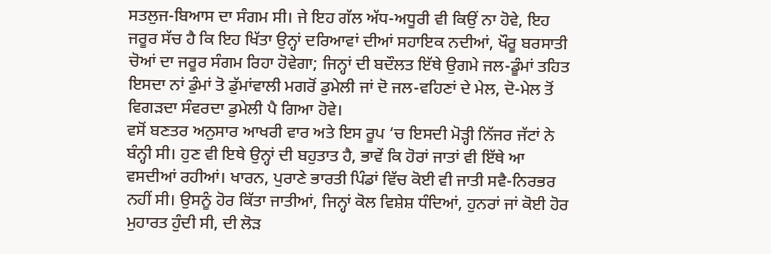ਸਤਲੁਜ-ਬਿਆਸ ਦਾ ਸੰਗਮ ਸੀ। ਜੇ ਇਹ ਗੱਲ ਅੱਧ-ਅਧੂਰੀ ਵੀ ਕਿਉਂ ਨਾ ਹੋਵੇ, ਇਹ ਜਰੂਰ ਸੱਚ ਹੈ ਕਿ ਇਹ ਖਿੱਤਾ ਉਨ੍ਹਾਂ ਦਰਿਆਵਾਂ ਦੀਆਂ ਸਹਾਇਕ ਨਦੀਆਂ, ਖੌਰੂ ਬਰਸਾਤੀ ਚੋਆਂ ਦਾ ਜਰੂਰ ਸੰਗਮ ਰਿਹਾ ਹੋਵੇਗਾ; ਜਿਨ੍ਹਾਂ ਦੀ ਬਦੌਲਤ ਇੱਥੇ ਉਗਮੇ ਜਲ-ਡੂੰਮਾਂ ਤਹਿਤ ਇਸਦਾ ਨਾਂ ਡੁੰਮਾਂ ਤੋ ਡੁੱਮਾਂਵਾਲੀ ਮਗਰੋਂ ਡੁਮੇਲੀ ਜਾਂ ਦੋ ਜਲ-ਵਹਿਣਾਂ ਦੇ ਮੇਲ, ਦੋ-ਮੇਲ ਤੋਂ ਵਿਗੜਦਾ ਸੰਵਰਦਾ ਡੁਮੇਲੀ ਪੈ ਗਿਆ ਹੋਵੇ।
ਵਸੋਂ ਬਣਤਰ ਅਨੁਸਾਰ ਆਖਰੀ ਵਾਰ ਅਤੇ ਇਸ ਰੂਪ ‘ਚ ਇਸਦੀ ਮੋੜ੍ਹੀ ਨਿੱਜਰ ਜੱਟਾਂ ਨੇ ਬੰਨ੍ਹੀ ਸੀ। ਹੁਣ ਵੀ ਇਥੇ ਉਨ੍ਹਾਂ ਦੀ ਬਹੁਤਾਤ ਹੈ, ਭਾਵੇਂ ਕਿ ਹੋਰਾਂ ਜਾਤਾਂ ਵੀ ਇੱਥੇ ਆ ਵਸਦੀਆਂ ਰਹੀਆਂ। ਖਾਰਨ, ਪੁਰਾਣੇ ਭਾਰਤੀ ਪਿੰਡਾਂ ਵਿੱਚ ਕੋਈ ਵੀ ਜਾਤੀ ਸਵੈ-ਨਿਰਭਰ ਨਹੀਂ ਸੀ। ਉਸਨੂੰ ਹੋਰ ਕਿੱਤਾ ਜਾਤੀਆਂ, ਜਿਨ੍ਹਾਂ ਕੋਲ ਵਿਸ਼ੇਸ਼ ਧੰਦਿਆਂ, ਹੁਨਰਾਂ ਜਾਂ ਕੋਈ ਹੋਰ ਮੁਹਾਰਤ ਹੁੰਦੀ ਸੀ, ਦੀ ਲੋੜ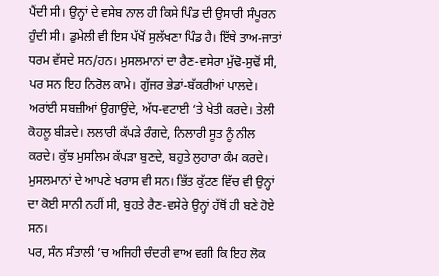ਪੈਂਦੀ ਸੀ। ਉਨ੍ਹਾਂ ਦੇ ਵਸੇਬ ਨਾਲ ਹੀ ਕਿਸੇ ਪਿੰਡ ਦੀ ਉਸਾਰੀ ਸੰਪੂਰਨ ਹੁੰਦੀ ਸੀ। ਡੁਮੇਲੀ ਵੀ ਇਸ ਪੱਖੋਂ ਸੁਲੱਖਣਾ ਪਿੰਡ ਹੈ। ਇੱਥੇ ਤਾਅ-ਜਾਤਾਂ ਧਰਮ ਵੱਸਦੇ ਸਨ/ਹਨ। ਮੁਸਲਮਾਨਾਂ ਦਾ ਰੈਣ-ਵਸੇਰਾ ਮੁੱਢੋ-ਸੁਢੋਂ ਸੀ, ਪਰ ਸਨ ਇਹ ਨਿਰੋਲ ਕਾਮੇ। ਗੁੱਜਰ ਭੇਡਾਂ-ਬੱਕਰੀਆਂ ਪਾਲਦੇ। ਅਰਾਂਈ ਸਬਜ਼ੀਆਂ ਉਗਾਉਂਦੇ, ਅੱਧ-ਵਟਾਈ ‘ਤੇ ਖੇਤੀ ਕਰਦੇ। ਤੇਲੀ ਕੋਹਲੂ ਬੀੜਦੇ। ਲਲਾਰੀ ਕੱਪੜੇ ਰੰਗਦੇ, ਨਿਲਾਰੀ ਸੂਤ ਨੂੰ ਨੀਲ ਕਰਦੇ। ਕੁੱਝ ਮੁਸਲਿਮ ਕੱਪੜਾ ਬੁਣਦੇ, ਬਹੁਤੇ ਲੁਹਾਰਾ ਕੰਮ ਕਰਦੇ। ਮੁਸਲਮਾਨਾਂ ਦੇ ਆਪਣੇ ਖਰਾਸ ਵੀ ਸਨ। ਭਿੱਤ ਕੁੱਟਣ ਵਿੱਚ ਵੀ ਉਨ੍ਹਾਂ ਦਾ ਕੋਈ ਸਾਨੀ ਨਹੀਂ ਸੀ, ਬੁਹਤੇ ਰੈਣ-ਵਸੇਰੇ ਉਨ੍ਹਾਂ ਹੱਥੋਂ ਹੀ ਬਣੇ ਹੋਏ ਸਨ।
ਪਰ, ਸੰਨ ਸੰਤਾਲੀ ’ਚ ਅਜਿਹੀ ਚੰਦਰੀ ਵਾਅ ਵਗੀ ਕਿ ਇਹ ਲੋਕ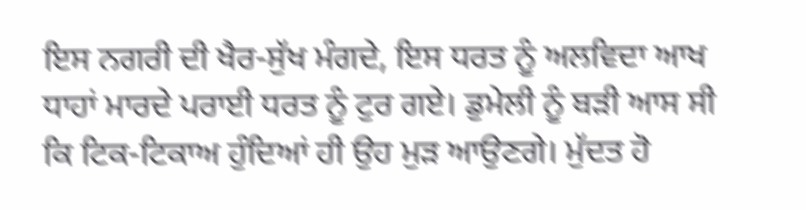ਇਸ ਨਗਰੀ ਦੀ ਖੈਰ-ਸੁੱਖ ਮੰਗਦੇ, ਇਸ ਧਰਤ ਨੂੰ ਅਲਵਿਦਾ ਆਖ ਧਾਹਾਂ ਮਾਰਦੇ ਪਰਾਈ ਧਰਤ ਨੂੰ ਟੁਰ ਗਏ। ਡੁਮੇਲੀ ਨੂੰ ਬੜੀ ਆਸ ਸੀ ਕਿ ਟਿਕ-ਟਿਕਾਅ ਹੁੰਦਿਆਂ ਹੀ ਉਹ ਮੁੜ ਆਉਣਗੇ। ਮੁੱਦਤ ਹੋ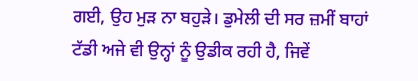ਗਈ, ਉਹ ਮੁੜ ਨਾ ਬਹੁੜੇ। ਡੁਮੇਲੀ ਦੀ ਸਰ ਜ਼ਮੀਂ ਬਾਹਾਂ ਟੱਡੀ ਅਜੇ ਵੀ ਉਨ੍ਹਾਂ ਨੂੰ ਉਡੀਕ ਰਹੀ ਹੈ, ਜਿਵੇਂ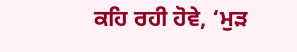ਕਹਿ ਰਹੀ ਹੋਵੇ, ‘ਮੁੜ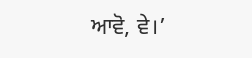ਆਵੋ, ਵੇ।’